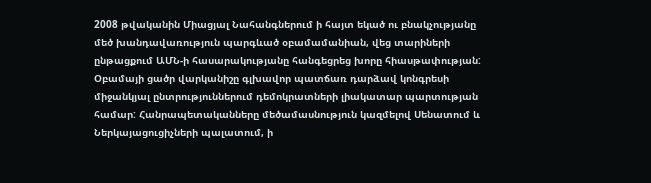2008 թվականին Միացյալ Նահանգներում ի հայտ եկած ու բնակչությանը մեծ խանդավառություն պարգևած օբամամանիան, վեց տարիների ընթացքում ԱՄՆ-ի հասարակությանը հանգեցրեց խորը հիասթափության: Օբամայի ցածր վարկանիշը գլխավոր պատճառ դարձավ կոնգրեսի միջանկյալ ընտրություններում դեմոկրատների լիակատար պարտության համար: Հանրապետականները մեծամասնություն կազմելով Սենատում և Ներկայացուցիչների պալատում, ի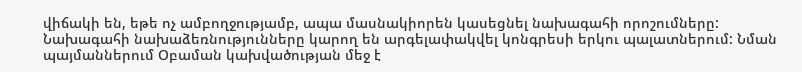վիճակի են, եթե ոչ ամբողջությամբ, ապա մասնակիորեն կասեցնել նախագահի որոշումները:
Նախագահի նախաձեռնությունները կարող են արգելափակվել կոնգրեսի երկու պալատներում: Նման պայմաններում Օբաման կախվածության մեջ է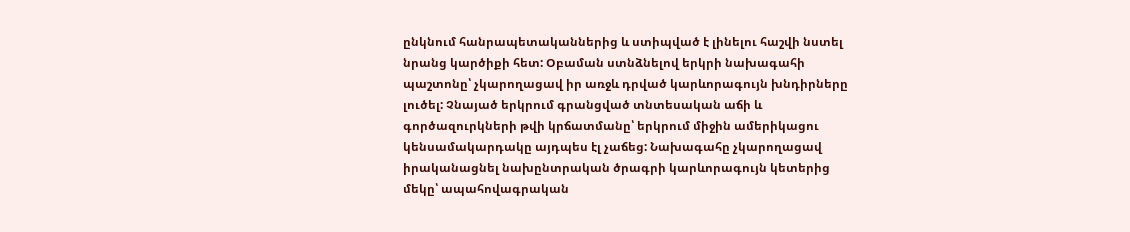ընկնում հանրապետականներից և ստիպված է լինելու հաշվի նստել նրանց կարծիքի հետ: Օբաման ստնձնելով երկրի նախագահի պաշտոնը՝ չկարողացավ իր առջև դրված կարևորագույն խնդիրները լուծել: Չնայած երկրում գրանցված տնտեսական աճի և գործազուրկների թվի կրճատմանը՝ երկրում միջին ամերիկացու կենսամակարդակը այդպես էլ չաճեց: Նախագահը չկարողացավ իրականացնել նախընտրական ծրագրի կարևորագույն կետերից մեկը՝ ապահովագրական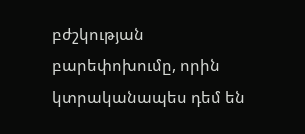բժշկության բարեփոխումը, որին կտրականապես դեմ են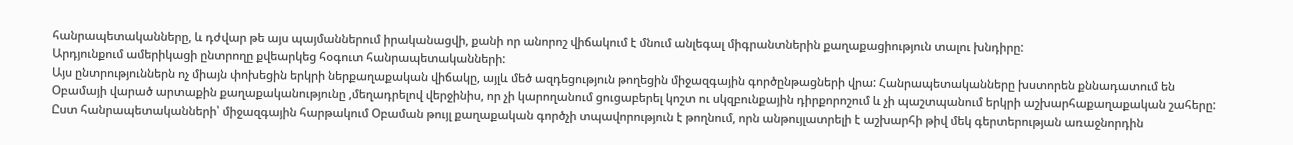հանրապետականները, և դժվար թե այս պայմաններում իրականացվի, քանի որ անորոշ վիճակում է մնում անլեգալ միգրանտներին քաղաքացիություն տալու խնդիրը:
Արդյունքում ամերիկացի ընտրողը քվեարկեց հօգուտ հանրապետականների:
Այս ընտրություններն ոչ միայն փոխեցին երկրի ներքաղաքական վիճակը, այլև մեծ ազդեցություն թողեցին միջազգային գործընթացների վրա: Հանրապետականները խստորեն քննադատում են Օբամայի վարած արտաքին քաղաքականությունը ,մեղադրելով վերջինիս, որ չի կարողանում ցուցաբերել կոշտ ու սկզբունքային դիրքորոշում և չի պաշտպանում երկրի աշխարհաքաղաքական շահերը: Ըստ հանրապետականների՝ միջազգային հարթակում Օբաման թույլ քաղաքական գործչի տպավորություն է թողնում, որն անթույլատրելի է աշխարհի թիվ մեկ գերտերության առաջնորդին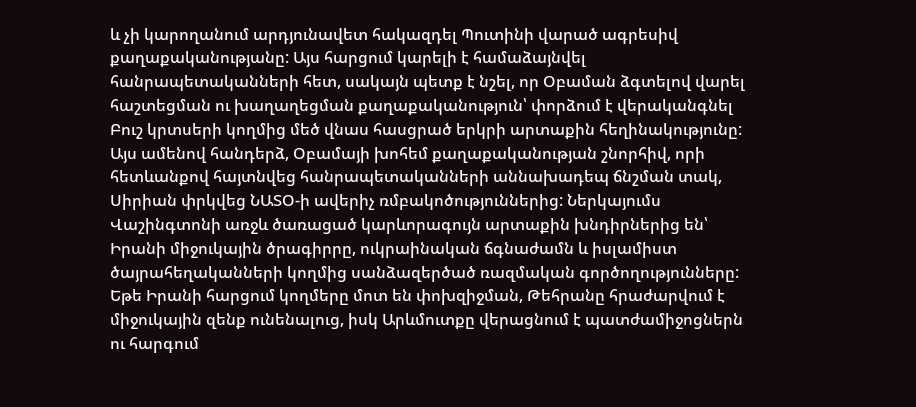և չի կարողանում արդյունավետ հակազդել Պուտինի վարած ագրեսիվ քաղաքականությանը: Այս հարցում կարելի է համաձայնվել հանրապետականների հետ, սակայն պետք է նշել, որ Օբաման ձգտելով վարել հաշտեցման ու խաղաղեցման քաղաքականություն՝ փորձում է վերականգնել Բուշ կրտսերի կողմից մեծ վնաս հասցրած երկրի արտաքին հեղինակությունը:
Այս ամենով հանդերձ, Օբամայի խոհեմ քաղաքականության շնորհիվ, որի հետևանքով հայտնվեց հանրապետականների աննախադեպ ճնշման տակ, Սիրիան փրկվեց ՆԱՏՕ-ի ավերիչ ռմբակոծություններից: Ներկայումս Վաշինգտոնի առջև ծառացած կարևորագույն արտաքին խնդիրներից են՝ Իրանի միջուկային ծրագիրրը, ուկրաինական ճգնաժամն և իսլամիստ ծայրահեղականների կողմից սանձազերծած ռազմական գործողությունները: Եթե Իրանի հարցում կողմերը մոտ են փոխզիջման, Թեհրանը հրաժարվում է միջուկային զենք ունենալուց, իսկ Արևմուտքը վերացնում է պատժամիջոցներն ու հարգում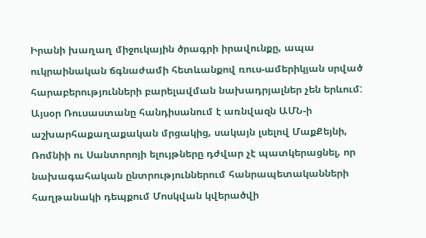Իրանի խաղաղ միջուկային ծրագրի իրավունքը, ապա ուկրաինական ճգնաժամի հետևանքով ռուս-ամերիկյան սրված հարաբերությունների բարելավման նախադրյալներ չեն երևում:
Այսօր Ռուսաստանը հանդիսանում է առնվազն ԱՄՆ-ի աշխարհաքաղաքական մրցակից, սակայն լսելով ՄաքՔեյնի, Ռոմնիի ու Սանտորոյի ելույթները դժվար չէ պատկերացնել, որ նախագահական ընտրություններում հանրապետականների հաղթանակի դեպքում Մոսկվան կվերածվի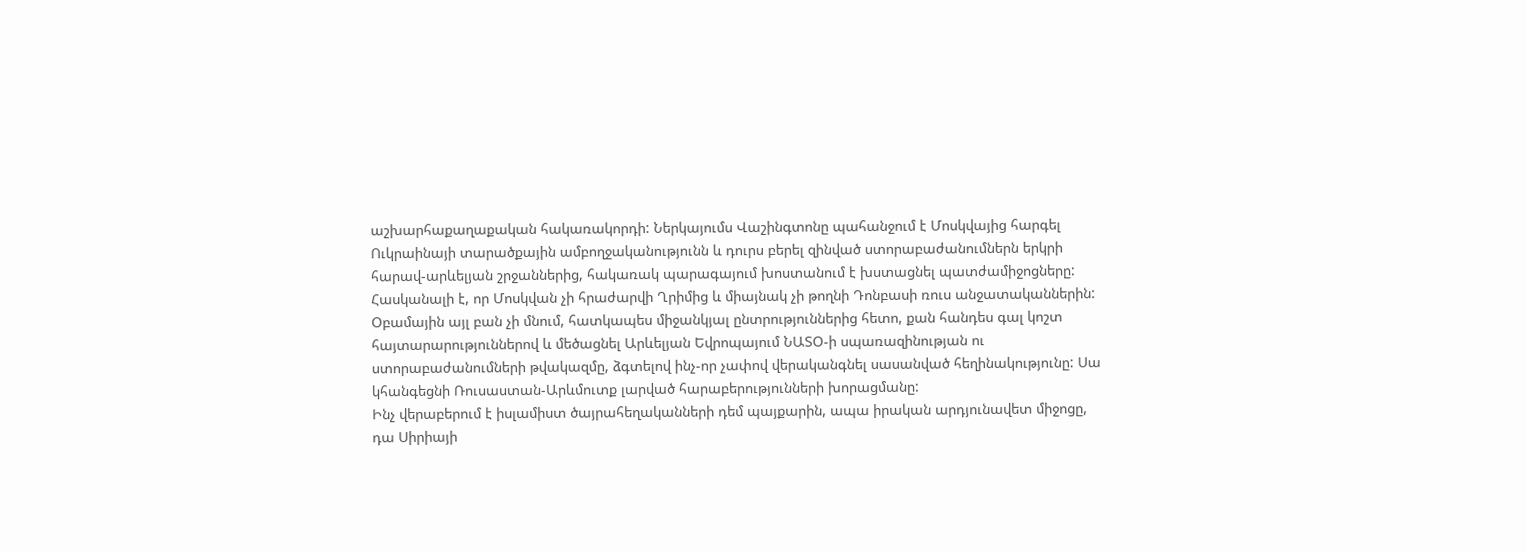աշխարհաքաղաքական հակառակորդի: Ներկայումս Վաշինգտոնը պահանջում է Մոսկվայից հարգել Ուկրաինայի տարածքային ամբողջականությունն և դուրս բերել զինված ստորաբաժանումներն երկրի հարավ-արևելյան շրջաններից, հակառակ պարագայում խոստանում է խստացնել պատժամիջոցները:
Հասկանալի է, որ Մոսկվան չի հրաժարվի Ղրիմից և միայնակ չի թողնի Դոնբասի ռուս անջատականներին: Օբամային այլ բան չի մնում, հատկապես միջանկյալ ընտրություններից հետո, քան հանդես գալ կոշտ հայտարարություններով և մեծացնել Արևելյան Եվրոպայում ՆԱՏՕ-ի սպառազինության ու ստորաբաժանումների թվակազմը, ձգտելով ինչ-որ չափով վերականգնել սասանված հեղինակությունը: Սա կհանգեցնի Ռուսաստան-Արևմուտք լարված հարաբերությունների խորացմանը:
Ինչ վերաբերում է իսլամիստ ծայրահեղականների դեմ պայքարին, ապա իրական արդյունավետ միջոցը, դա Սիրիայի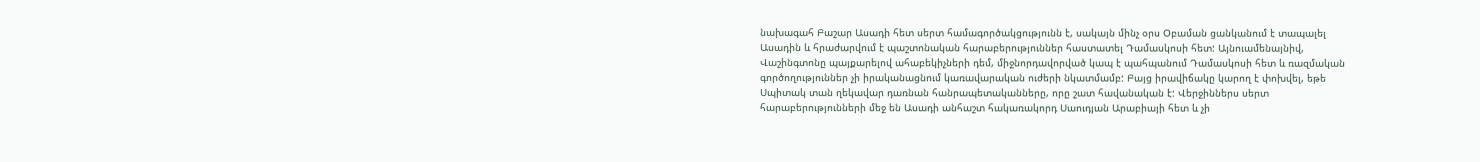նախագահ Բաշար Ասադի հետ սերտ համագործակցությունն է, սակայն մինչ օրս Օբաման ցանկանում է տապալել Ասադին և հրաժարվում է պաշտոնական հարաբերություններ հաստատել Դամասկոսի հետ: Այնուամենայնիվ, Վաշինգտոնը պայքարելով ահաբեկիչների դեմ, միջնորդավորված կապ է պահպանում Դամասկոսի հետ և ռազմական գործողություններ չի իրականացնում կառավարական ուժերի նկատմամբ: Բայց իրավիճակը կարող է փոխվել, եթե Սպիտակ տան ղեկավար դառնան հանրապետականները, որը շատ հավանական է: Վերջիններս սերտ հարաբերությունների մեջ են Ասադի անհաշտ հակառակորդ Սաուդյան Արաբիայի հետ և չի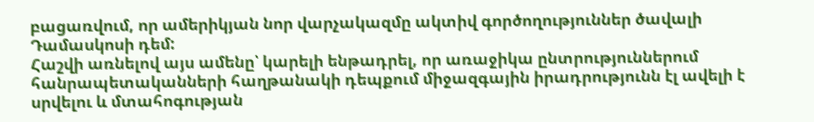բացառվում, որ ամերիկյան նոր վարչակազմը ակտիվ գործողություններ ծավալի Դամասկոսի դեմ:
Հաշվի առնելով այս ամենը՝ կարելի ենթադրել, որ առաջիկա ընտրություններում հանրապետականների հաղթանակի դեպքում միջազգային իրադրությունն էլ ավելի է սրվելու և մտահոգության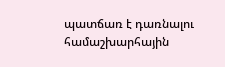պատճառ է դառնալու համաշխարհային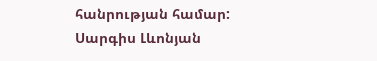հանրության համար:
Սարգիս Լևոնյան